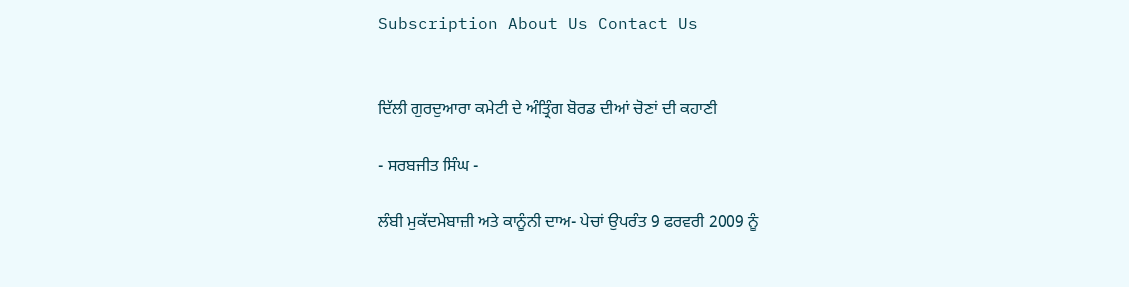Subscription About Us Contact Us


ਦਿੱਲੀ ਗੁਰਦੁਆਰਾ ਕਮੇਟੀ ਦੇ ਅੰਤ੍ਰਿੰਗ ਬੋਰਡ ਦੀਆਂ ਚੋਣਾਂ ਦੀ ਕਹਾਣੀ

- ਸਰਬਜੀਤ ਸਿੰਘ -

ਲੰਬੀ ਮੁਕੱਦਮੇਬਾਜ਼ੀ ਅਤੇ ਕਾਨੂੰਨੀ ਦਾਅ- ਪੇਚਾਂ ਉਪਰੰਤ 9 ਫਰਵਰੀ 2009 ਨੂੰ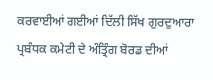ਕਰਵਾਈਆਂ ਗਈਆਂ ਦਿੱਲੀ ਸਿੱਖ ਗੁਰਦੁਆਰਾ ਪ੍ਰਬੰਧਕ ਕਮੇਟੀ ਦੇ ਅੰਤ੍ਰਿੰਗ ਬੋਰਡ ਦੀਆਂ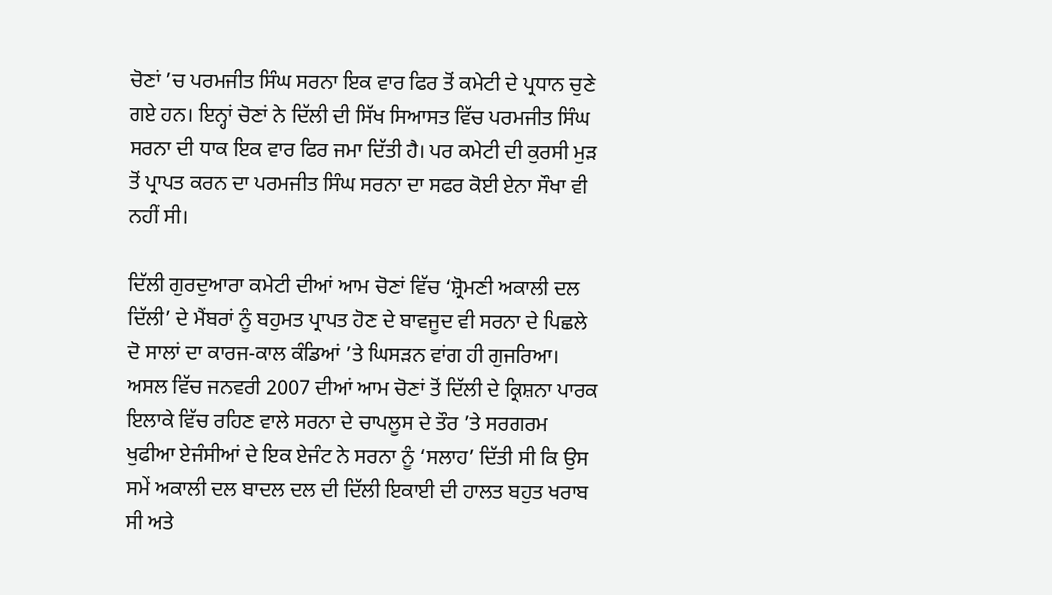ਚੋਣਾਂ ’ਚ ਪਰਮਜੀਤ ਸਿੰਘ ਸਰਨਾ ਇਕ ਵਾਰ ਫਿਰ ਤੋਂ ਕਮੇਟੀ ਦੇ ਪ੍ਰਧਾਨ ਚੁਣੇ ਗਏ ਹਨ। ਇਨ੍ਹਾਂ ਚੋਣਾਂ ਨੇ ਦਿੱਲੀ ਦੀ ਸਿੱਖ ਸਿਆਸਤ ਵਿੱਚ ਪਰਮਜੀਤ ਸਿੰਘ ਸਰਨਾ ਦੀ ਧਾਕ ਇਕ ਵਾਰ ਫਿਰ ਜਮਾ ਦਿੱਤੀ ਹੈ। ਪਰ ਕਮੇਟੀ ਦੀ ਕੁਰਸੀ ਮੁੜ ਤੋਂ ਪ੍ਰਾਪਤ ਕਰਨ ਦਾ ਪਰਮਜੀਤ ਸਿੰਘ ਸਰਨਾ ਦਾ ਸਫਰ ਕੋਈ ਏਨਾ ਸੌਖਾ ਵੀ ਨਹੀਂ ਸੀ।

ਦਿੱਲੀ ਗੁਰਦੁਆਰਾ ਕਮੇਟੀ ਦੀਆਂ ਆਮ ਚੋਣਾਂ ਵਿੱਚ ‘ਸ਼੍ਰੋਮਣੀ ਅਕਾਲੀ ਦਲ ਦਿੱਲੀ’ ਦੇ ਮੈਂਬਰਾਂ ਨੂੰ ਬਹੁਮਤ ਪ੍ਰਾਪਤ ਹੋਣ ਦੇ ਬਾਵਜੂਦ ਵੀ ਸਰਨਾ ਦੇ ਪਿਛਲੇ ਦੋ ਸਾਲਾਂ ਦਾ ਕਾਰਜ-ਕਾਲ ਕੰਡਿਆਂ ’ਤੇ ਘਿਸੜਨ ਵਾਂਗ ਹੀ ਗੁਜਰਿਆ। ਅਸਲ ਵਿੱਚ ਜਨਵਰੀ 2007 ਦੀਆਂ ਆਮ ਚੋਣਾਂ ਤੋਂ ਦਿੱਲੀ ਦੇ ਕ੍ਰਿਸ਼ਨਾ ਪਾਰਕ ਇਲਾਕੇ ਵਿੱਚ ਰਹਿਣ ਵਾਲੇ ਸਰਨਾ ਦੇ ਚਾਪਲੂਸ ਦੇ ਤੌਰ ’ਤੇ ਸਰਗਰਮ ਖੁਫੀਆ ਏਜੰਸੀਆਂ ਦੇ ਇਕ ਏਜੰਟ ਨੇ ਸਰਨਾ ਨੂੰ ‘ਸਲਾਹ’ ਦਿੱਤੀ ਸੀ ਕਿ ਉਸ ਸਮੇਂ ਅਕਾਲੀ ਦਲ ਬਾਦਲ ਦਲ ਦੀ ਦਿੱਲੀ ਇਕਾਈ ਦੀ ਹਾਲਤ ਬਹੁਤ ਖਰਾਬ ਸੀ ਅਤੇ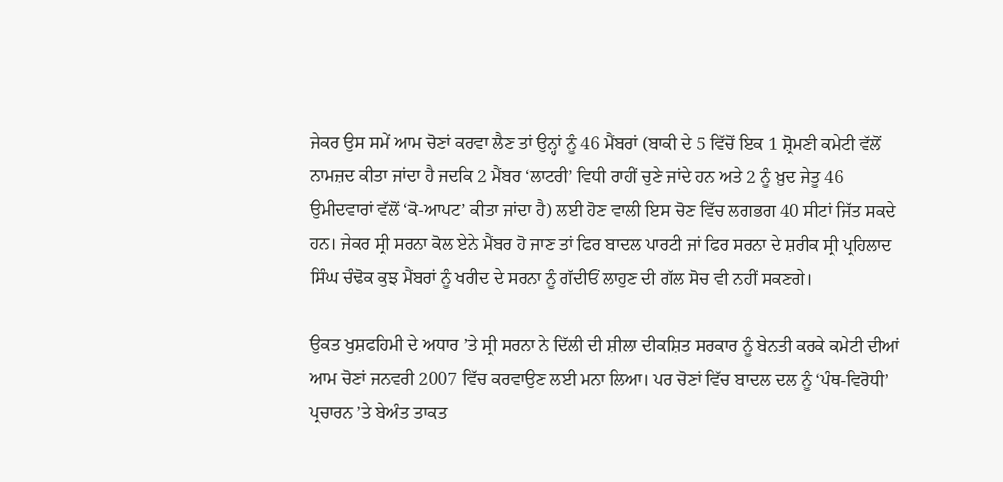ਜੇਕਰ ਉਸ ਸਮੇਂ ਆਮ ਚੋਣਾਂ ਕਰਵਾ ਲੈਣ ਤਾਂ ਉਨ੍ਹਾਂ ਨੂੰ 46 ਮੈਂਬਰਾਂ (ਬਾਕੀ ਦੇ 5 ਵਿੱਚੋਂ ਇਕ 1 ਸ਼੍ਰੋਮਣੀ ਕਮੇਟੀ ਵੱਲੋਂ ਨਾਮਜ਼ਦ ਕੀਤਾ ਜਾਂਦਾ ਹੈ ਜਦਕਿ 2 ਮੈਂਬਰ ‘ਲਾਟਰੀ’ ਵਿਧੀ ਰਾਹੀਂ ਚੁਣੇ ਜਾਂਦੇ ਹਨ ਅਤੇ 2 ਨੂੰ ਖ਼ੁਦ ਜੇਤੂ 46 ਉਮੀਦਵਾਰਾਂ ਵੱਲੋਂ ‘ਕੋ-ਆਪਟ’ ਕੀਤਾ ਜਾਂਦਾ ਹੈ) ਲਈ ਹੋਣ ਵਾਲੀ ਇਸ ਚੋਣ ਵਿੱਚ ਲਗਭਗ 40 ਸੀਟਾਂ ਜਿੱਤ ਸਕਦੇ ਹਨ। ਜੇਕਰ ਸ੍ਰੀ ਸਰਨਾ ਕੋਲ ਏਨੇ ਮੈਂਬਰ ਹੋ ਜਾਣ ਤਾਂ ਫਿਰ ਬਾਦਲ ਪਾਰਟੀ ਜਾਂ ਫਿਰ ਸਰਨਾ ਦੇ ਸ਼ਰੀਕ ਸ੍ਰੀ ਪ੍ਰਹਿਲਾਦ ਸਿੰਘ ਚੰਢੋਕ ਕੁਝ ਮੈਂਬਰਾਂ ਨੂੰ ਖਰੀਦ ਦੇ ਸਰਨਾ ਨੂੰ ਗੱਦੀਓਂ ਲਾਹੁਣ ਦੀ ਗੱਲ ਸੋਚ ਵੀ ਨਹੀਂ ਸਕਣਗੇ।

ਉਕਤ ਖੁਸ਼ਫਹਿਮੀ ਦੇ ਅਧਾਰ ’ਤੇ ਸ੍ਰੀ ਸਰਨਾ ਨੇ ਦਿੱਲੀ ਦੀ ਸ਼ੀਲਾ ਦੀਕਸ਼ਿਤ ਸਰਕਾਰ ਨੂੰ ਬੇਨਤੀ ਕਰਕੇ ਕਮੇਟੀ ਦੀਆਂ ਆਮ ਚੋਣਾਂ ਜਨਵਰੀ 2007 ਵਿੱਚ ਕਰਵਾਉਣ ਲਈ ਮਨਾ ਲਿਆ। ਪਰ ਚੋਣਾਂ ਵਿੱਚ ਬਾਦਲ ਦਲ ਨੂੰ ‘ਪੰਥ-ਵਿਰੋਧੀ’ ਪ੍ਰਚਾਰਨ ’ਤੇ ਬੇਅੰਤ ਤਾਕਤ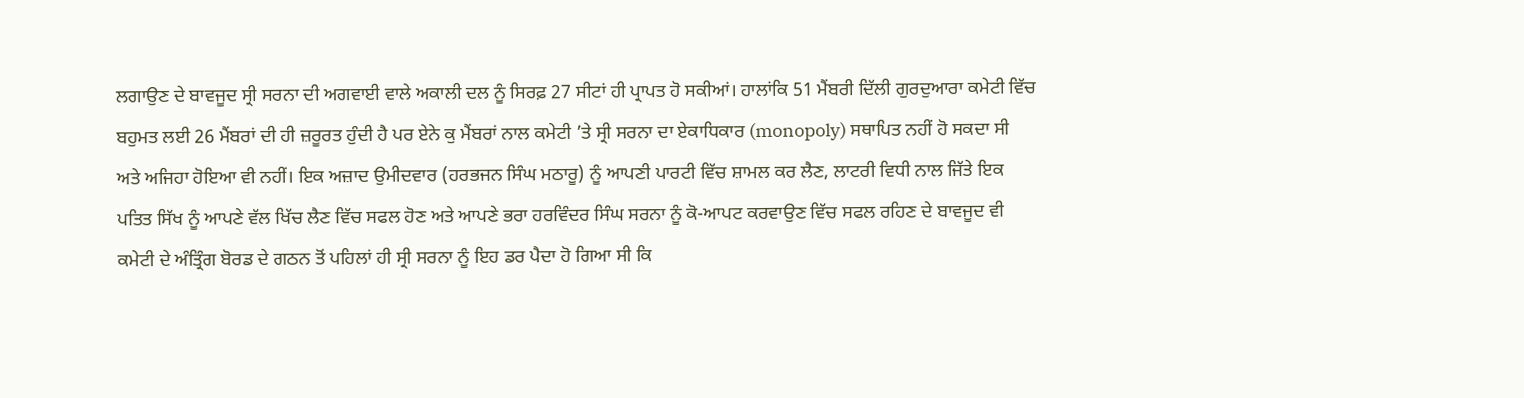ਲਗਾਉਣ ਦੇ ਬਾਵਜੂਦ ਸ੍ਰੀ ਸਰਨਾ ਦੀ ਅਗਵਾਈ ਵਾਲੇ ਅਕਾਲੀ ਦਲ ਨੂੰ ਸਿਰਫ਼ 27 ਸੀਟਾਂ ਹੀ ਪ੍ਰਾਪਤ ਹੋ ਸਕੀਆਂ। ਹਾਲਾਂਕਿ 51 ਮੈਂਬਰੀ ਦਿੱਲੀ ਗੁਰਦੁਆਰਾ ਕਮੇਟੀ ਵਿੱਚ ਬਹੁਮਤ ਲਈ 26 ਮੈਂਬਰਾਂ ਦੀ ਹੀ ਜ਼ਰੂਰਤ ਹੁੰਦੀ ਹੈ ਪਰ ਏਨੇ ਕੁ ਮੈਂਬਰਾਂ ਨਾਲ ਕਮੇਟੀ ’ਤੇ ਸ੍ਰੀ ਸਰਨਾ ਦਾ ਏਕਾਧਿਕਾਰ (monopoly) ਸਥਾਪਿਤ ਨਹੀਂ ਹੋ ਸਕਦਾ ਸੀ ਅਤੇ ਅਜਿਹਾ ਹੋਇਆ ਵੀ ਨਹੀਂ। ਇਕ ਅਜ਼ਾਦ ਉਮੀਦਵਾਰ (ਹਰਭਜਨ ਸਿੰਘ ਮਠਾਰੂ) ਨੂੰ ਆਪਣੀ ਪਾਰਟੀ ਵਿੱਚ ਸ਼ਾਮਲ ਕਰ ਲੈਣ, ਲਾਟਰੀ ਵਿਧੀ ਨਾਲ ਜਿੱਤੇ ਇਕ ਪਤਿਤ ਸਿੱਖ ਨੂੰ ਆਪਣੇ ਵੱਲ ਖਿੱਚ ਲੈਣ ਵਿੱਚ ਸਫਲ ਹੋਣ ਅਤੇ ਆਪਣੇ ਭਰਾ ਹਰਵਿੰਦਰ ਸਿੰਘ ਸਰਨਾ ਨੂੰ ਕੋ-ਆਪਟ ਕਰਵਾਉਣ ਵਿੱਚ ਸਫਲ ਰਹਿਣ ਦੇ ਬਾਵਜੂਦ ਵੀ ਕਮੇਟੀ ਦੇ ਅੰਤ੍ਰਿੰਗ ਬੋਰਡ ਦੇ ਗਠਨ ਤੋਂ ਪਹਿਲਾਂ ਹੀ ਸ੍ਰੀ ਸਰਨਾ ਨੂੰ ਇਹ ਡਰ ਪੈਦਾ ਹੋ ਗਿਆ ਸੀ ਕਿ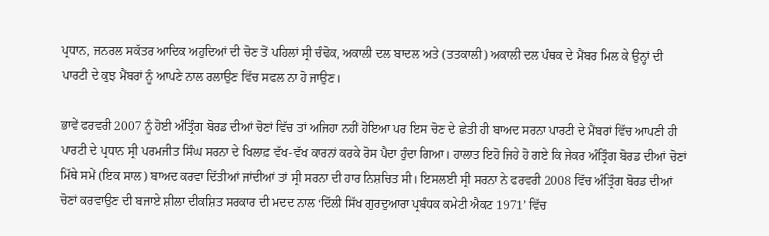ਪ੍ਰਧਾਨ, ਜਨਰਲ ਸਕੱਤਰ ਆਦਿਕ ਅਹੁਦਿਆਂ ਦੀ ਚੋਣ ਤੋਂ ਪਹਿਲਾਂ ਸ੍ਰੀ ਚੰਢੋਕ, ਅਕਾਲੀ ਦਲ ਬਾਦਲ ਅਤੇ (ਤਤਕਾਲੀ) ਅਕਾਲੀ ਦਲ ਪੰਥਕ ਦੇ ਮੈਂਬਰ ਮਿਲ ਕੇ ਉਨ੍ਹਾਂ ਦੀ ਪਾਰਟੀ ਦੇ ਕੁਝ ਮੈਂਬਰਾਂ ਨੂੰ ਆਪਣੇ ਨਾਲ ਰਲਾਉਣ ਵਿੱਚ ਸਫਲ ਨਾ ਹੋ ਜਾਉਣ।

ਭਾਵੇਂ ਫਰਵਰੀ 2007 ਨੂੰ ਹੋਈ ਅੰਤ੍ਰਿੰਗ ਬੋਰਡ ਦੀਆਂ ਚੋਣਾਂ ਵਿੱਚ ਤਾਂ ਅਜਿਹਾ ਨਹੀਂ ਹੋਇਆ ਪਰ ਇਸ ਚੋਣ ਦੇ ਛੇਤੀ ਹੀ ਬਾਅਦ ਸਰਨਾ ਪਾਰਟੀ ਦੇ ਮੈਂਬਰਾਂ ਵਿੱਚ ਆਪਣੀ ਹੀ ਪਾਰਟੀ ਦੇ ਪ੍ਰਧਾਨ ਸ੍ਰੀ ਪਰਮਜੀਤ ਸਿੰਘ ਸਰਨਾ ਦੇ ਖਿਲਾਫ਼ ਵੱਖ-ਵੱਖ ਕਾਰਨਾਂ ਕਰਕੇ ਰੋਸ ਪੈਦਾ ਹੁੰਦਾ ਗਿਆ। ਹਾਲਾਤ ਇਹੋ ਜਿਹੇ ਹੋ ਗਏ ਕਿ ਜੇਕਰ ਅੰਤ੍ਰਿੰਗ ਬੋਰਡ ਦੀਆਂ ਚੋਣਾਂ ਮਿੱਥੇ ਸਮੇਂ (ਇਕ ਸਾਲ) ਬਾਅਦ ਕਰਵਾ ਦਿੱਤੀਆਂ ਜਾਂਦੀਆਂ ਤਾਂ ਸ੍ਰੀ ਸਰਨਾ ਦੀ ਹਾਰ ਨਿਸ਼ਚਿਤ ਸੀ। ਇਸਲਈ ਸ੍ਰੀ ਸਰਨਾ ਨੇ ਫਰਵਰੀ 2008 ਵਿੱਚ ਅੰਤ੍ਰਿੰਗ ਬੋਰਡ ਦੀਆਂ ਚੋਣਾਂ ਕਰਵਾਉਣ ਦੀ ਬਜਾਏ ਸ਼ੀਲਾ ਦੀਕਸ਼ਿਤ ਸਰਕਾਰ ਦੀ ਮਦਦ ਨਾਲ ‘ਦਿੱਲੀ ਸਿੱਖ ਗੁਰਦੁਆਰਾ ਪ੍ਰਬੰਧਕ ਕਮੇਟੀ ਐਕਟ 1971’ ਵਿੱਚ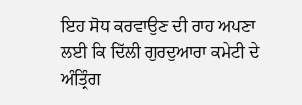ਇਹ ਸੋਧ ਕਰਵਾਉਣ ਦੀ ਰਾਹ ਅਪਣਾ ਲਈ ਕਿ ਦਿੱਲੀ ਗੁਰਦੁਆਰਾ ਕਮੇਟੀ ਦੇ ਅੰਤ੍ਰਿੰਗ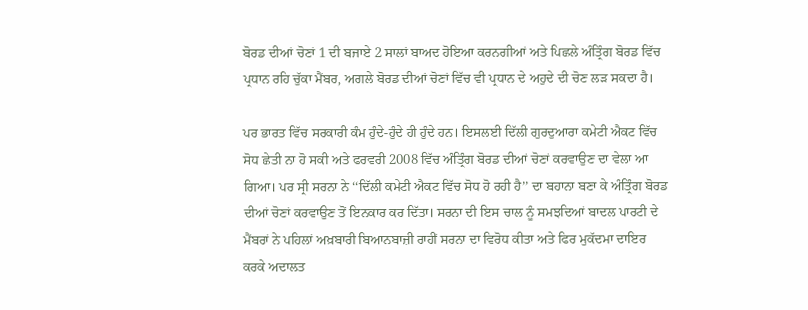ਬੋਰਡ ਦੀਆਂ ਚੋਣਾਂ 1 ਦੀ ਬਜਾਏ 2 ਸਾਲਾਂ ਬਾਅਦ ਹੋਇਆ ਕਰਨਗੀਆਂ ਅਤੇ ਪਿਛਲੇ ਅੰਤ੍ਰਿੰਗ ਬੋਰਡ ਵਿੱਚ ਪ੍ਰਧਾਨ ਰਹਿ ਚੁੱਕਾ ਮੈਂਬਰ, ਅਗਲੇ ਬੋਰਡ ਦੀਆਂ ਚੋਣਾਂ ਵਿੱਚ ਵੀ ਪ੍ਰਧਾਨ ਦੇ ਅਹੁਦੇ ਦੀ ਚੋਣ ਲੜ ਸਕਦਾ ਹੈ।

ਪਰ ਭਾਰਤ ਵਿੱਚ ਸਰਕਾਰੀ ਕੰਮ ਹੁੰਦੇ-ਹੁੰਦੇ ਹੀ ਹੁੰਦੇ ਹਨ। ਇਸਲਈ ਦਿੱਲੀ ਗੁਰਦੁਆਰਾ ਕਮੇਟੀ ਐਕਟ ਵਿੱਚ ਸੋਧ ਛੇਤੀ ਨਾ ਹੋ ਸਕੀ ਅਤੇ ਫਰਵਰੀ 2008 ਵਿੱਚ ਅੰਤ੍ਰਿੰਗ ਬੋਰਡ ਦੀਆਂ ਚੋਣਾਂ ਕਰਵਾਉਣ ਦਾ ਵੇਲਾ ਆ ਗਿਆ। ਪਰ ਸ੍ਰੀ ਸਰਨਾ ਨੇ ‘‘ਦਿੱਲੀ ਕਮੇਟੀ ਐਕਟ ਵਿੱਚ ਸੋਧ ਹੋ ਰਹੀ ਹੈ’’ ਦਾ ਬਹਾਨਾ ਬਣਾ ਕੇ ਅੰਤ੍ਰਿੰਗ ਬੋਰਡ ਦੀਆਂ ਚੋਣਾਂ ਕਰਵਾਉਣ ਤੋਂ ਇਨਕਾਰ ਕਰ ਦਿੱਤਾ। ਸਰਨਾ ਦੀ ਇਸ ਚਾਲ ਨੂੰ ਸਮਝਦਿਆਂ ਬਾਦਲ ਪਾਰਟੀ ਦੇ ਮੈਂਬਰਾਂ ਨੇ ਪਹਿਲਾਂ ਅਖ਼ਬਾਰੀ ਬਿਆਨਬਾਜ਼ੀ ਰਾਹੀਂ ਸਰਨਾ ਦਾ ਵਿਰੋਧ ਕੀਤਾ ਅਤੇ ਫਿਰ ਮੁਕੱਦਮਾ ਦਾਇਰ ਕਰਕੇ ਅਦਾਲਤ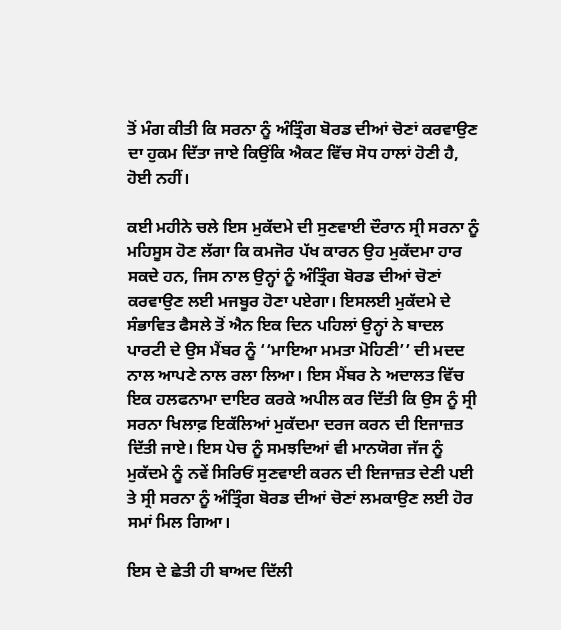ਤੋਂ ਮੰਗ ਕੀਤੀ ਕਿ ਸਰਨਾ ਨੂੰ ਅੰਤ੍ਰਿੰਗ ਬੋਰਡ ਦੀਆਂ ਚੋਣਾਂ ਕਰਵਾਉਣ ਦਾ ਹੁਕਮ ਦਿੱਤਾ ਜਾਏ ਕਿਉਂਕਿ ਐਕਟ ਵਿੱਚ ਸੋਧ ਹਾਲਾਂ ਹੋਣੀ ਹੈ, ਹੋਈ ਨਹੀਂ।

ਕਈ ਮਹੀਨੇ ਚਲੇ ਇਸ ਮੁਕੱਦਮੇ ਦੀ ਸੁਣਵਾਈ ਦੌਰਾਨ ਸ੍ਰੀ ਸਰਨਾ ਨੂੰ ਮਹਿਸੂਸ ਹੋਣ ਲੱਗਾ ਕਿ ਕਮਜੋਰ ਪੱਖ ਕਾਰਨ ਉਹ ਮੁਕੱਦਮਾ ਹਾਰ ਸਕਦੇ ਹਨ, ਜਿਸ ਨਾਲ ਉਨ੍ਹਾਂ ਨੂੰ ਅੰਤ੍ਰਿੰਗ ਬੋਰਡ ਦੀਆਂ ਚੋਣਾਂ ਕਰਵਾਉਣ ਲਈ ਮਜਬੂਰ ਹੋਣਾ ਪਏਗਾ। ਇਸਲਈ ਮੁਕੱਦਮੇ ਦੇ ਸੰਭਾਵਿਤ ਫੈਸਲੇ ਤੋਂ ਐਨ ਇਕ ਦਿਨ ਪਹਿਲਾਂ ਉਨ੍ਹਾਂ ਨੇ ਬਾਦਲ ਪਾਰਟੀ ਦੇ ਉਸ ਮੈਂਬਰ ਨੂੰ ‘‘ਮਾਇਆ ਮਮਤਾ ਮੋਹਿਣੀ’’ ਦੀ ਮਦਦ ਨਾਲ ਆਪਣੇ ਨਾਲ ਰਲਾ ਲਿਆ। ਇਸ ਮੈਂਬਰ ਨੇ ਅਦਾਲਤ ਵਿੱਚ ਇਕ ਹਲਫਨਾਮਾ ਦਾਇਰ ਕਰਕੇ ਅਪੀਲ ਕਰ ਦਿੱਤੀ ਕਿ ਉਸ ਨੂੰ ਸ੍ਰੀ ਸਰਨਾ ਖਿਲਾਫ਼ ਇਕੱਲਿਆਂ ਮੁਕੱਦਮਾ ਦਰਜ ਕਰਨ ਦੀ ਇਜਾਜ਼ਤ ਦਿੱਤੀ ਜਾਏ। ਇਸ ਪੇਚ ਨੂੰ ਸਮਝਦਿਆਂ ਵੀ ਮਾਨਯੋਗ ਜੱਜ ਨੂੰ ਮੁਕੱਦਮੇ ਨੂੰ ਨਵੇਂ ਸਿਰਿਓਂ ਸੁਣਵਾਈ ਕਰਨ ਦੀ ਇਜਾਜ਼ਤ ਦੇਣੀ ਪਈ ਤੇ ਸ੍ਰੀ ਸਰਨਾ ਨੂੰ ਅੰਤ੍ਰਿੰਗ ਬੋਰਡ ਦੀਆਂ ਚੋਣਾਂ ਲਮਕਾਉਣ ਲਈ ਹੋਰ ਸਮਾਂ ਮਿਲ ਗਿਆ।

ਇਸ ਦੇ ਛੇਤੀ ਹੀ ਬਾਅਦ ਦਿੱਲੀ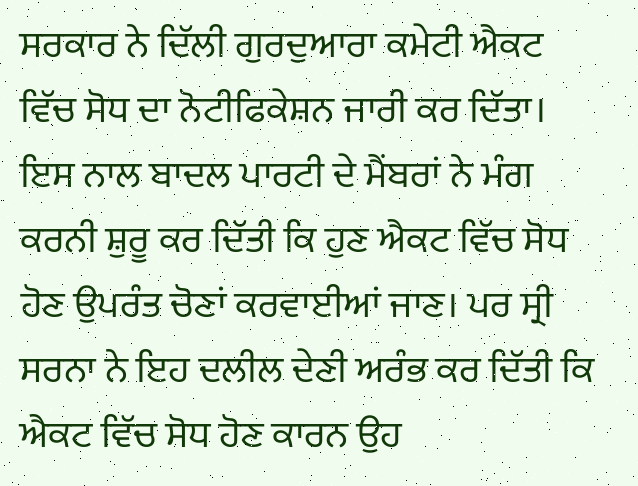ਸਰਕਾਰ ਨੇ ਦਿੱਲੀ ਗੁਰਦੁਆਰਾ ਕਮੇਟੀ ਐਕਟ ਵਿੱਚ ਸੋਧ ਦਾ ਨੋਟੀਫਿਕੇਸ਼ਨ ਜਾਰੀ ਕਰ ਦਿੱਤਾ। ਇਸ ਨਾਲ ਬਾਦਲ ਪਾਰਟੀ ਦੇ ਮੈਂਬਰਾਂ ਨੇ ਮੰਗ ਕਰਨੀ ਸ਼ੁਰੂ ਕਰ ਦਿੱਤੀ ਕਿ ਹੁਣ ਐਕਟ ਵਿੱਚ ਸੋਧ ਹੋਣ ਉਪਰੰਤ ਚੋਣਾਂ ਕਰਵਾਈਆਂ ਜਾਣ। ਪਰ ਸ੍ਰੀ ਸਰਨਾ ਨੇ ਇਹ ਦਲੀਲ ਦੇਣੀ ਅਰੰਭ ਕਰ ਦਿੱਤੀ ਕਿ ਐਕਟ ਵਿੱਚ ਸੋਧ ਹੋਣ ਕਾਰਨ ਉਹ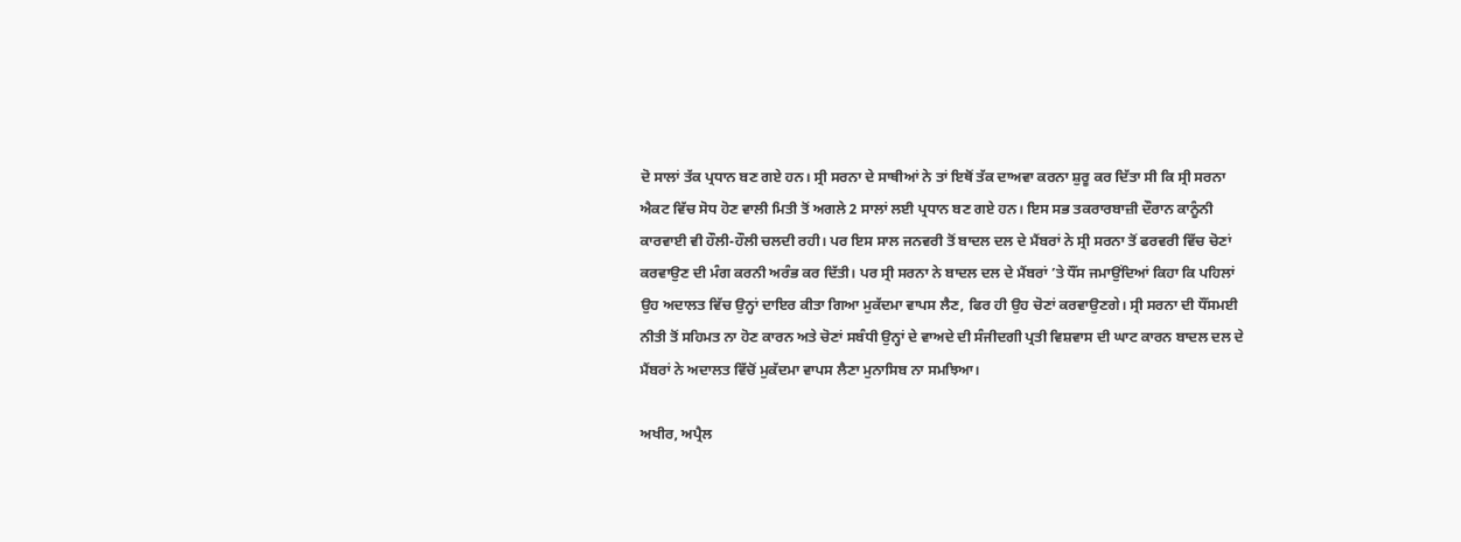ਦੋ ਸਾਲਾਂ ਤੱਕ ਪ੍ਰਧਾਨ ਬਣ ਗਏ ਹਨ। ਸ੍ਰੀ ਸਰਨਾ ਦੇ ਸਾਥੀਆਂ ਨੇ ਤਾਂ ਇਥੋਂ ਤੱਕ ਦਾਅਵਾ ਕਰਨਾ ਸ਼ੁਰੂ ਕਰ ਦਿੱਤਾ ਸੀ ਕਿ ਸ੍ਰੀ ਸਰਨਾ ਐਕਟ ਵਿੱਚ ਸੋਧ ਹੋਣ ਵਾਲੀ ਮਿਤੀ ਤੋਂ ਅਗਲੇ 2 ਸਾਲਾਂ ਲਈ ਪ੍ਰਧਾਨ ਬਣ ਗਏ ਹਨ। ਇਸ ਸਭ ਤਕਰਾਰਬਾਜ਼ੀ ਦੌਰਾਨ ਕਾਨੂੰਨੀ ਕਾਰਵਾਈ ਵੀ ਹੌਲੀ-ਹੌਲੀ ਚਲਦੀ ਰਹੀ। ਪਰ ਇਸ ਸਾਲ ਜਨਵਰੀ ਤੋਂ ਬਾਦਲ ਦਲ ਦੇ ਮੈਂਬਰਾਂ ਨੇ ਸ੍ਰੀ ਸਰਨਾ ਤੋਂ ਫਰਵਰੀ ਵਿੱਚ ਚੋਣਾਂ ਕਰਵਾਉਣ ਦੀ ਮੰਗ ਕਰਨੀ ਅਰੰਭ ਕਰ ਦਿੱਤੀ। ਪਰ ਸ੍ਰੀ ਸਰਨਾ ਨੇ ਬਾਦਲ ਦਲ ਦੇ ਮੈਂਬਰਾਂ ’ਤੇ ਧੌਂਸ ਜਮਾਉਂਦਿਆਂ ਕਿਹਾ ਕਿ ਪਹਿਲਾਂ ਉਹ ਅਦਾਲਤ ਵਿੱਚ ਉਨ੍ਹਾਂ ਦਾਇਰ ਕੀਤਾ ਗਿਆ ਮੁਕੱਦਮਾ ਵਾਪਸ ਲੈਣ, ਫਿਰ ਹੀ ਉਹ ਚੋਣਾਂ ਕਰਵਾਉਣਗੇ। ਸ੍ਰੀ ਸਰਨਾ ਦੀ ਧੌਂਸਮਈ ਨੀਤੀ ਤੋਂ ਸਹਿਮਤ ਨਾ ਹੋਣ ਕਾਰਨ ਅਤੇ ਚੋਣਾਂ ਸਬੰਧੀ ਉਨ੍ਹਾਂ ਦੇ ਵਾਅਦੇ ਦੀ ਸੰਜੀਦਗੀ ਪ੍ਰਤੀ ਵਿਸ਼ਵਾਸ ਦੀ ਘਾਟ ਕਾਰਨ ਬਾਦਲ ਦਲ ਦੇ ਮੈਂਬਰਾਂ ਨੇ ਅਦਾਲਤ ਵਿੱਚੋਂ ਮੁਕੱਦਮਾ ਵਾਪਸ ਲੈਣਾ ਮੁਨਾਸਿਬ ਨਾ ਸਮਝਿਆ।

ਅਖੀਰ, ਅਪ੍ਰੈਲ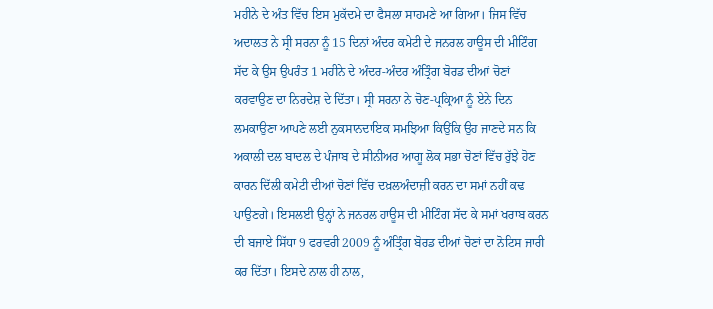ਮਹੀਨੇ ਦੇ ਅੰਤ ਵਿੱਚ ਇਸ ਮੁਕੱਦਮੇ ਦਾ ਫੈਸਲਾ ਸਾਹਮਣੇ ਆ ਗਿਆ। ਜਿਸ ਵਿੱਚ ਅਦਾਲਤ ਨੇ ਸ੍ਰੀ ਸਰਨਾ ਨੂੰ 15 ਦਿਨਾਂ ਅੰਦਰ ਕਮੇਟੀ ਦੇ ਜਨਰਲ ਹਾਊਸ ਦੀ ਮੀਟਿੰਗ ਸੱਦ ਕੇ ਉਸ ਉਪਰੰਤ 1 ਮਹੀਨੇ ਦੇ ਅੰਦਰ-ਅੰਦਰ ਅੰਤ੍ਰਿੰਗ ਬੋਰਡ ਦੀਆਂ ਚੋਣਾਂ ਕਰਵਾਉਣ ਦਾ ਨਿਰਦੇਸ਼ ਦੇ ਦਿੱਤਾ। ਸ੍ਰੀ ਸਰਨਾ ਨੇ ਚੋਣ-ਪ੍ਰਕ੍ਰਿਆ ਨੂੰ ਏਨੇ ਦਿਨ ਲਮਕਾਉਣਾ ਆਪਣੇ ਲਈ ਨੁਕਸਾਨਦਾਇਕ ਸਮਝਿਆ ਕਿਉਂਕਿ ਉਹ ਜਾਣਦੇ ਸਨ ਕਿ ਅਕਾਲੀ ਦਲ ਬਾਦਲ ਦੇ ਪੰਜਾਬ ਦੇ ਸੀਨੀਅਰ ਆਗੂ ਲੋਕ ਸਭਾ ਚੋਣਾਂ ਵਿੱਚ ਰੁੱਝੇ ਹੋਣ ਕਾਰਨ ਦਿੱਲੀ ਕਮੇਟੀ ਦੀਆਂ ਚੋਣਾਂ ਵਿੱਚ ਦਖ਼ਲਅੰਦਾਜ਼ੀ ਕਰਨ ਦਾ ਸਮਾਂ ਨਹੀਂ ਕਢ ਪਾਉਣਗੇ। ਇਸਲਈ ਉਨ੍ਹਾਂ ਨੇ ਜਨਰਲ ਹਾਊਸ ਦੀ ਮੀਟਿੰਗ ਸੱਦ ਕੇ ਸਮਾਂ ਖਰਾਬ ਕਰਨ ਦੀ ਬਜਾਏ ਸਿੱਧਾ 9 ਫਰਵਰੀ 2009 ਨੂੰ ਅੰਤ੍ਰਿੰਗ ਬੋਰਡ ਦੀਆਂ ਚੋਣਾਂ ਦਾ ਨੋਟਿਸ ਜਾਰੀ ਕਰ ਦਿੱਤਾ। ਇਸਦੇ ਨਾਲ ਹੀ ਨਾਲ,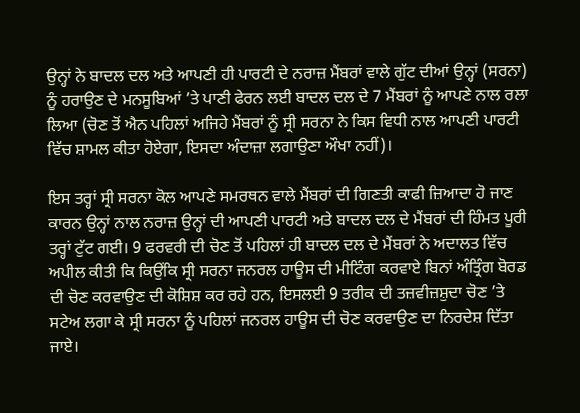ਉਨ੍ਹਾਂ ਨੇ ਬਾਦਲ ਦਲ ਅਤੇ ਆਪਣੀ ਹੀ ਪਾਰਟੀ ਦੇ ਨਰਾਜ਼ ਮੈਂਬਰਾਂ ਵਾਲੇ ਗੁੱਟ ਦੀਆਂ ਉਨ੍ਹਾਂ (ਸਰਨਾ) ਨੂੰ ਹਰਾਉਣ ਦੇ ਮਨਸੂਬਿਆਂ ’ਤੇ ਪਾਣੀ ਫੇਰਨ ਲਈ ਬਾਦਲ ਦਲ ਦੇ 7 ਮੈਂਬਰਾਂ ਨੂੰ ਆਪਣੇ ਨਾਲ ਰਲਾ ਲਿਆ (ਚੋਣ ਤੋਂ ਐਨ ਪਹਿਲਾਂ ਅਜਿਹੇ ਮੈਂਬਰਾਂ ਨੂੰ ਸ੍ਰੀ ਸਰਨਾ ਨੇ ਕਿਸ ਵਿਧੀ ਨਾਲ ਆਪਣੀ ਪਾਰਟੀ ਵਿੱਚ ਸ਼ਾਮਲ ਕੀਤਾ ਹੋਏਗਾ, ਇਸਦਾ ਅੰਦਾਜ਼ਾ ਲਗਾਉਣਾ ਔਖਾ ਨਹੀਂ)।

ਇਸ ਤਰ੍ਹਾਂ ਸ੍ਰੀ ਸਰਨਾ ਕੋਲ ਆਪਣੇ ਸਮਰਥਨ ਵਾਲੇ ਮੈਂਬਰਾਂ ਦੀ ਗਿਣਤੀ ਕਾਫੀ ਜ਼ਿਆਦਾ ਹੋ ਜਾਣ ਕਾਰਨ ਉਨ੍ਹਾਂ ਨਾਲ ਨਰਾਜ਼ ਉਨ੍ਹਾਂ ਦੀ ਆਪਣੀ ਪਾਰਟੀ ਅਤੇ ਬਾਦਲ ਦਲ ਦੇ ਮੈਂਬਰਾਂ ਦੀ ਹਿੰਮਤ ਪੂਰੀ ਤਰ੍ਹਾਂ ਟੁੱਟ ਗਈ। 9 ਫਰਵਰੀ ਦੀ ਚੋਣ ਤੋਂ ਪਹਿਲਾਂ ਹੀ ਬਾਦਲ ਦਲ ਦੇ ਮੈਂਬਰਾਂ ਨੇ ਅਦਾਲਤ ਵਿੱਚ ਅਪੀਲ ਕੀਤੀ ਕਿ ਕਿਉਂਕਿ ਸ੍ਰੀ ਸਰਨਾ ਜਨਰਲ ਹਾਊਸ ਦੀ ਮੀਟਿੰਗ ਕਰਵਾਏ ਬਿਨਾਂ ਅੰਤ੍ਰਿੰਗ ਬੋਰਡ ਦੀ ਚੋਣ ਕਰਵਾਉਣ ਦੀ ਕੋਸ਼ਿਸ਼ ਕਰ ਰਹੇ ਹਨ, ਇਸਲਈ 9 ਤਰੀਕ ਦੀ ਤਜ਼ਵੀਜ਼ਸ਼ੁਦਾ ਚੋਣ ’ਤੇ ਸਟੇਅ ਲਗਾ ਕੇ ਸ੍ਰੀ ਸਰਨਾ ਨੂੰ ਪਹਿਲਾਂ ਜਨਰਲ ਹਾਊਸ ਦੀ ਚੋਣ ਕਰਵਾਉਣ ਦਾ ਨਿਰਦੇਸ਼ ਦਿੱਤਾ ਜਾਏ।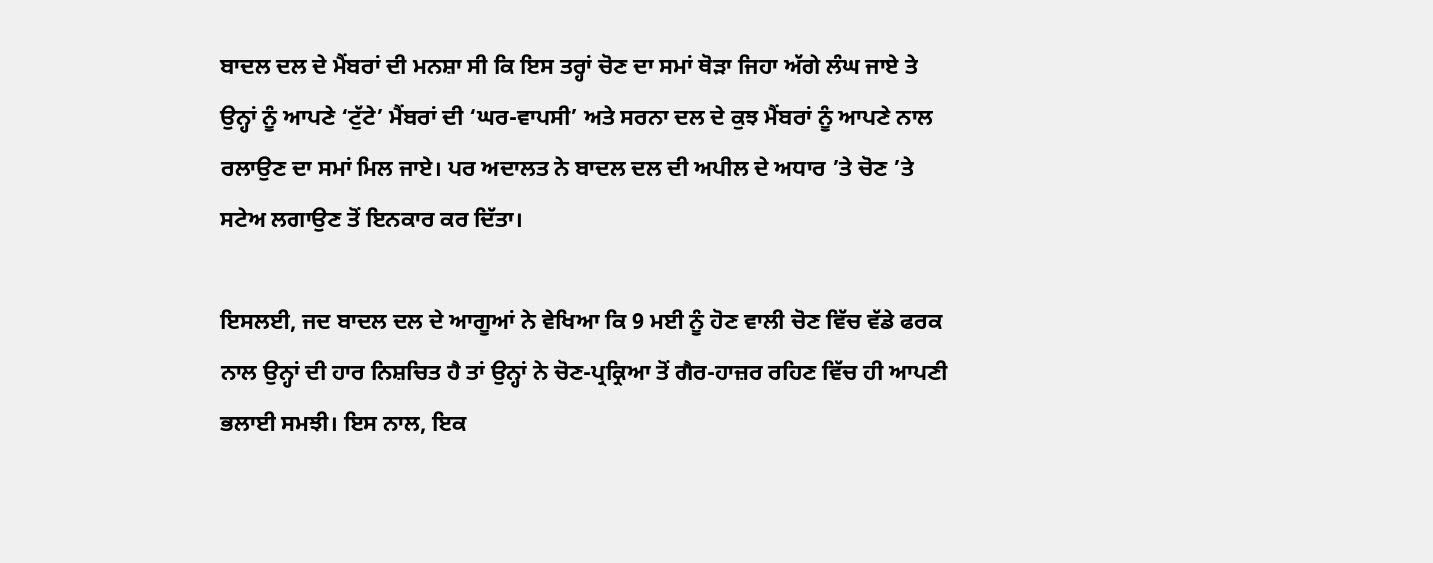ਬਾਦਲ ਦਲ ਦੇ ਮੈਂਬਰਾਂ ਦੀ ਮਨਸ਼ਾ ਸੀ ਕਿ ਇਸ ਤਰ੍ਹਾਂ ਚੋਣ ਦਾ ਸਮਾਂ ਥੋੜਾ ਜਿਹਾ ਅੱਗੇ ਲੰਘ ਜਾਏ ਤੇ ਉਨ੍ਹਾਂ ਨੂੰ ਆਪਣੇ ‘ਟੁੱਟੇ’ ਮੈਂਬਰਾਂ ਦੀ ‘ਘਰ-ਵਾਪਸੀ’ ਅਤੇ ਸਰਨਾ ਦਲ ਦੇ ਕੁਝ ਮੈਂਬਰਾਂ ਨੂੰ ਆਪਣੇ ਨਾਲ ਰਲਾਉਣ ਦਾ ਸਮਾਂ ਮਿਲ ਜਾਏ। ਪਰ ਅਦਾਲਤ ਨੇ ਬਾਦਲ ਦਲ ਦੀ ਅਪੀਲ ਦੇ ਅਧਾਰ ’ਤੇ ਚੋਣ ’ਤੇ ਸਟੇਅ ਲਗਾਉਣ ਤੋਂ ਇਨਕਾਰ ਕਰ ਦਿੱਤਾ।

ਇਸਲਈ, ਜਦ ਬਾਦਲ ਦਲ ਦੇ ਆਗੂਆਂ ਨੇ ਵੇਖਿਆ ਕਿ 9 ਮਈ ਨੂੰ ਹੋਣ ਵਾਲੀ ਚੋਣ ਵਿੱਚ ਵੱਡੇ ਫਰਕ ਨਾਲ ਉਨ੍ਹਾਂ ਦੀ ਹਾਰ ਨਿਸ਼ਚਿਤ ਹੈ ਤਾਂ ਉਨ੍ਹਾਂ ਨੇ ਚੋਣ-ਪ੍ਰਕ੍ਰਿਆ ਤੋਂ ਗੈਰ-ਹਾਜ਼ਰ ਰਹਿਣ ਵਿੱਚ ਹੀ ਆਪਣੀ ਭਲਾਈ ਸਮਝੀ। ਇਸ ਨਾਲ, ਇਕ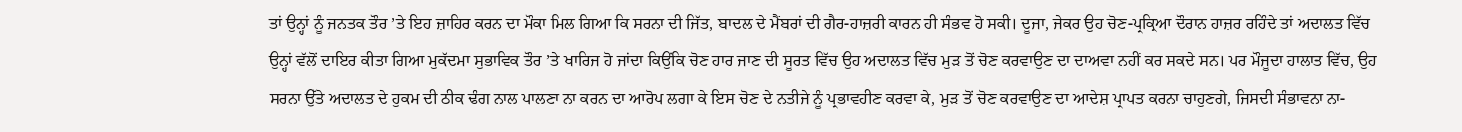ਤਾਂ ਉਨ੍ਹਾਂ ਨੂੰ ਜਨਤਕ ਤੌਰ ’ਤੇ ਇਹ ਜ਼ਾਹਿਰ ਕਰਨ ਦਾ ਮੌਕਾ ਮਿਲ ਗਿਆ ਕਿ ਸਰਨਾ ਦੀ ਜਿੱਤ, ਬਾਦਲ ਦੇ ਮੈਂਬਰਾਂ ਦੀ ਗੈਰ-ਹਾਜ਼ਰੀ ਕਾਰਨ ਹੀ ਸੰਭਵ ਹੋ ਸਕੀ। ਦੂਜਾ, ਜੇਕਰ ਉਹ ਚੋਣ-ਪ੍ਰਕ੍ਰਿਆ ਦੌਰਾਨ ਹਾਜ਼ਰ ਰਹਿੰਦੇ ਤਾਂ ਅਦਾਲਤ ਵਿੱਚ ਉਨ੍ਹਾਂ ਵੱਲੋਂ ਦਾਇਰ ਕੀਤਾ ਗਿਆ ਮੁਕੱਦਮਾ ਸੁਭਾਵਿਕ ਤੌਰ ’ਤੇ ਖਾਰਿਜ ਹੋ ਜਾਂਦਾ ਕਿਉਂਕਿ ਚੋਣ ਹਾਰ ਜਾਣ ਦੀ ਸੂਰਤ ਵਿੱਚ ਉਹ ਅਦਾਲਤ ਵਿੱਚ ਮੁੜ ਤੋਂ ਚੋਣ ਕਰਵਾਉਣ ਦਾ ਦਾਅਵਾ ਨਹੀਂ ਕਰ ਸਕਦੇ ਸਨ। ਪਰ ਮੌਜੂਦਾ ਹਾਲਾਤ ਵਿੱਚ, ਉਹ ਸਰਨਾ ਉੱਤੇ ਅਦਾਲਤ ਦੇ ਹੁਕਮ ਦੀ ਠੀਕ ਢੰਗ ਨਾਲ ਪਾਲਣਾ ਨਾ ਕਰਨ ਦਾ ਆਰੋਪ ਲਗਾ ਕੇ ਇਸ ਚੋਣ ਦੇ ਨਤੀਜੇ ਨੂੰ ਪ੍ਰਭਾਵਹੀਣ ਕਰਵਾ ਕੇ, ਮੁੜ ਤੋਂ ਚੋਣ ਕਰਵਾਉਣ ਦਾ ਆਦੇਸ਼ ਪ੍ਰਾਪਤ ਕਰਨਾ ਚਾਹੁਣਗੇ, ਜਿਸਦੀ ਸੰਭਾਵਨਾ ਨਾ-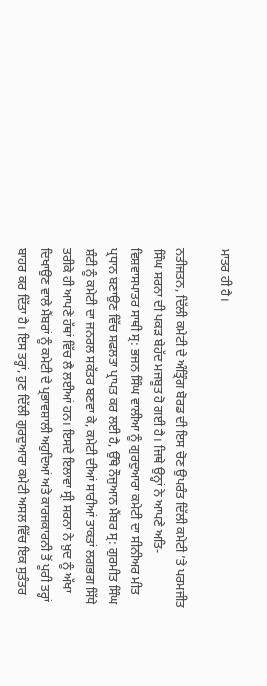ਮਾਤਰ ਹੀ ਹੈ।

ਨਤੀਜਤਨ, ਦਿੱਲੀ ਕਮੇਟੀ ਦੇ ਅੰਤ੍ਰਿੰਗ ਬੋਰਡ ਦੀ ਇਸ ਚੋਣ ਉਪਰੰਤ ਦਿੱਲੀ ਕਮੇਟੀ ’ਤੇ ਪਰਮਜੀਤ ਸਿੰਘ ਸਰਨਾ ਦੀ ਪਕੜ ਬੇਹੱਦ ਮਜਬੂਤ ਹੋ ਗਈ ਹੈ। ਜਿਥੇ ਉਨ੍ਹਾਂ ਨੇ ਆਪਣੇ ਅਤਿ-ਵਿਸ਼ਵਾਸਪਾਤਰ ਸਾਥੀ ਸ੍ਰ: ਭਜਨ ਸਿੰਘ ਵਾਲੀਆ ਨੂੰ ਗੁਰਦੁਆਰਾ ਕਮੇਟੀ ਦਾ ਸੀਨੀਅਰ ਮੀਤ ਪ੍ਰਧਾਨ ਬਣਾਉਣ ਵਿੱਚ ਸਫਲਤਾ ਪ੍ਰਾਪਤ ਕਰ ਲਈ ਹੈ, ਉੱਥੇ ਨੌਜੁਆਨ ਮੈਂਬਰ ਸ੍ਰ: ਗੁਰਮੀਤ ਸਿੰਘ ਸ਼ੰਟੀ ਨੂੰ ਕਮੇਟੀ ਦਾ ਜਨਰਲ ਸਕੱਤਰ ਬਣਵਾ ਕੇ, ਕਮੇਟੀ ਦੀਆਂ ਸਾਰੀਆਂ ਤਾਕਤਾਂ ਲਗਭਗ ਸਿੱਧੇ ਤਰੀਕੇ ਹੀ ਆਪਣੇ ਹੱਥਾਂ ਵਿੱਚ ਲੈ ਲਈਆਂ ਹਨ। ਇਸਦੇ ਇਲਾਵਾ ਸ੍ਰੀ ਸਰਨਾ ਨੇ ਖ਼ੁਦ ਨੂੰ ਅੱਖਾ ਦਿਖਾਉਣ ਵਾਲੇ ਮੈਂਬਰਾਂ ਨੂੰ ਕਮੇਟੀ ਦੇ ਪ੍ਰਭਾਵਸ਼ਾਲੀ ਅਹੁਦਿਆਂ ਅਤੇ ਕਾਰਜਕਾਰਨੀ ਤੋਂ ਪੂਰੀ ਤਰ੍ਹਾਂ ਬਾਹਰ ਕਰ ਦਿੱਤਾ ਹੈ। ਇਸ ਤਰ੍ਹਾਂ, ਹੁਣ ਦਿੱਲੀ ਗੁਰਦੁਆਰਾ ਕਮੇਟੀ ਅਸਲ ਵਿੱਚ ਇਕ ਸੁਤੰਤਰ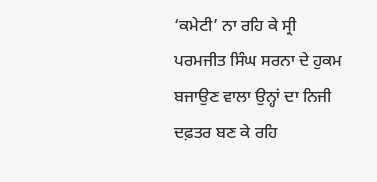‘ਕਮੇਟੀ’ ਨਾ ਰਹਿ ਕੇ ਸ੍ਰੀ ਪਰਮਜੀਤ ਸਿੰਘ ਸਰਨਾ ਦੇ ਹੁਕਮ ਬਜਾਉਣ ਵਾਲਾ ਉਨ੍ਹਾਂ ਦਾ ਨਿਜੀ ਦਫ਼ਤਰ ਬਣ ਕੇ ਰਹਿ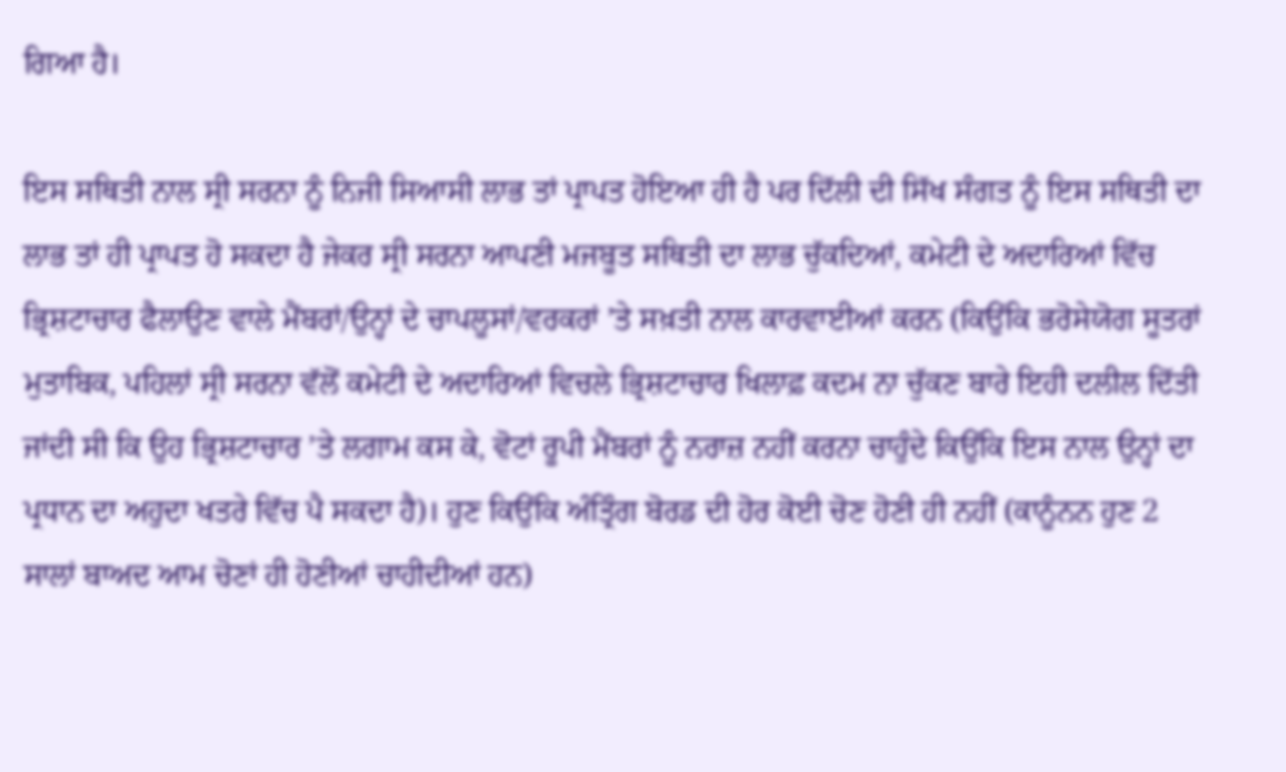ਗਿਆ ਹੈ।

ਇਸ ਸਥਿਤੀ ਨਾਲ ਸ੍ਰੀ ਸਰਨਾ ਨੂੰ ਨਿਜੀ ਸਿਆਸੀ ਲਾਭ ਤਾਂ ਪ੍ਰਾਪਤ ਹੋਇਆ ਹੀ ਹੈ ਪਰ ਦਿੱਲੀ ਦੀ ਸਿੱਖ ਸੰਗਤ ਨੂੰ ਇਸ ਸਥਿਤੀ ਦਾ ਲਾਭ ਤਾਂ ਹੀ ਪ੍ਰਾਪਤ ਹੋ ਸਕਦਾ ਹੈ ਜੇਕਰ ਸ੍ਰੀ ਸਰਨਾ ਆਪਣੀ ਮਜਬੂਤ ਸਥਿਤੀ ਦਾ ਲਾਭ ਚੁੱਕਦਿਆਂ, ਕਮੇਟੀ ਦੇ ਅਦਾਰਿਆਂ ਵਿੱਚ ਭ੍ਰਿਸ਼ਟਾਚਾਰ ਫੈਲਾਉਣ ਵਾਲੇ ਮੈਂਬਰਾਂ/ਉਨ੍ਹਾਂ ਦੇ ਚਾਪਲੂਸਾਂ/ਵਰਕਰਾਂ ’ਤੇ ਸਖ਼ਤੀ ਨਾਲ ਕਾਰਵਾਈਆਂ ਕਰਨ (ਕਿਉਂਕਿ ਭਰੋਸੇਯੋਗ ਸੂਤਰਾਂ ਮੁਤਾਬਿਕ, ਪਹਿਲਾਂ ਸ੍ਰੀ ਸਰਨਾ ਵੱਲੋਂ ਕਮੇਟੀ ਦੇ ਅਦਾਰਿਆਂ ਵਿਚਲੇ ਭ੍ਰਿਸ਼ਟਾਚਾਰ ਖਿਲਾਫ਼ ਕਦਮ ਨਾ ਚੁੱਕਣ ਬਾਰੇ ਇਹੀ ਦਲੀਲ ਦਿੱਤੀ ਜਾਂਦੀ ਸੀ ਕਿ ਉਹ ਭ੍ਰਿਸ਼ਟਾਚਾਰ ’ਤੇ ਲਗਾਮ ਕਸ ਕੇ, ਵੋਟਾਂ ਰੂਪੀ ਮੈਂਬਰਾਂ ਨੂੰ ਨਰਾਜ਼ ਨਹੀਂ ਕਰਨਾ ਚਾਹੁੰਦੇ ਕਿਉਂਕਿ ਇਸ ਨਾਲ ਉਨ੍ਹਾਂ ਦਾ ਪ੍ਰਧਾਨ ਦਾ ਅਹੁਦਾ ਖਤਰੇ ਵਿੱਚ ਪੈ ਸਕਦਾ ਹੈ)। ਹੁਣ ਕਿਉਂਕਿ ਅੰਤ੍ਰਿੰਗ ਬੋਰਡ ਦੀ ਹੋਰ ਕੋਈ ਚੋਣ ਹੋਣੀ ਹੀ ਨਹੀਂ (ਕਾਨੂੰਨਨ ਹੁਣ 2 ਸਾਲਾਂ ਬਾਅਦ ਆਮ ਚੋਣਾਂ ਹੀ ਹੋਣੀਆਂ ਚਾਹੀਦੀਆਂ ਹਨ)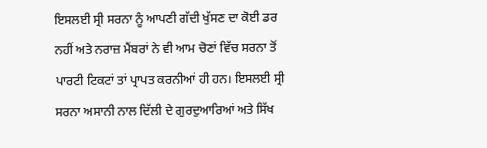ਇਸਲਈ ਸ੍ਰੀ ਸਰਨਾ ਨੂੰ ਆਪਣੀ ਗੱਦੀ ਖੁੱਸਣ ਦਾ ਕੋਈ ਡਰ ਨਹੀਂ ਅਤੇ ਨਰਾਜ਼ ਮੈਂਬਰਾਂ ਨੇ ਵੀ ਆਮ ਚੋਣਾਂ ਵਿੱਚ ਸਰਨਾ ਤੋਂ ਪਾਰਟੀ ਟਿਕਟਾਂ ਤਾਂ ਪ੍ਰਾਪਤ ਕਰਨੀਆਂ ਹੀ ਹਨ। ਇਸਲਈ ਸ੍ਰੀ ਸਰਨਾ ਅਸਾਨੀ ਨਾਲ ਦਿੱਲੀ ਦੇ ਗੁਰਦੁਆਰਿਆਂ ਅਤੇ ਸਿੱਖ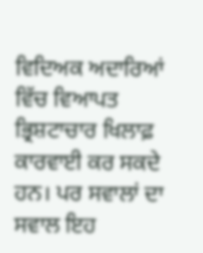ਵਿਦਿਅਕ ਅਦਾਰਿਆਂ ਵਿੱਚ ਵਿਆਪਤ ਭ੍ਰਿਸ਼ਟਾਚਾਰ ਖਿਲਾਫ਼ ਕਾਰਵਾਈ ਕਰ ਸਕਦੇ ਹਨ। ਪਰ ਸਵਾਲਾਂ ਦਾ ਸਵਾਲ ਇਹ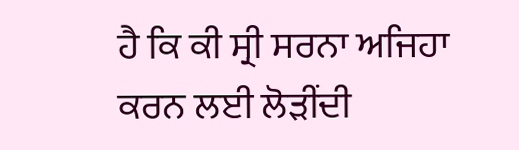ਹੈ ਕਿ ਕੀ ਸ੍ਰੀ ਸਰਨਾ ਅਜਿਹਾ ਕਰਨ ਲਈ ਲੋੜੀਂਦੀ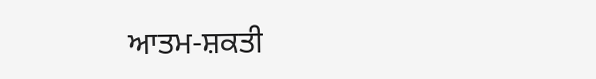ਆਤਮ-ਸ਼ਕਤੀ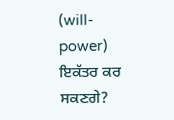(will-power) ਇਕੱਤਰ ਕਰ ਸਕਣਗੇ?